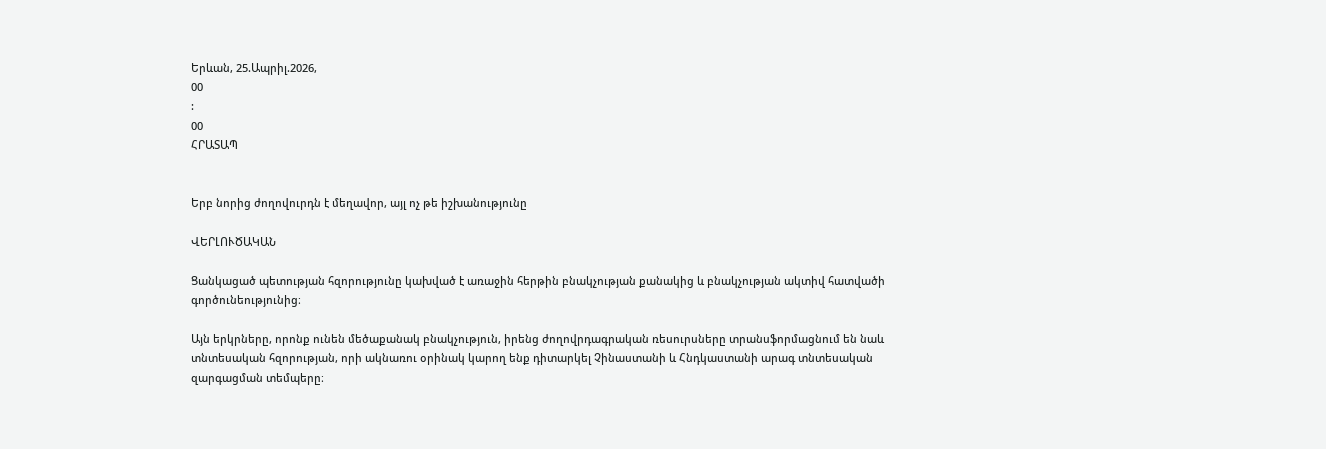Երևան, 25.Ապրիլ.2026,
00
:
00
ՀՐԱՏԱՊ


Երբ նորից ժողովուրդն է մեղավոր, այլ ոչ թե իշխանությունը

ՎԵՐԼՈՒԾԱԿԱՆ

Ցանկացած պետության հզորությունը կախված է առաջին հերթին բնակչության քանակից և բնակչության ակտիվ հատվածի գործունեությունից։

Այն երկրները, որոնք ունեն մեծաքանակ բնակչություն, իրենց ժողովրդագրական ռեսուրսները տրանսֆորմացնում են նաև տնտեսական հզորության, որի ակնառու օրինակ կարող ենք դիտարկել Չինաստանի և Հնդկաստանի արագ տնտեսական զարգացման տեմպերը։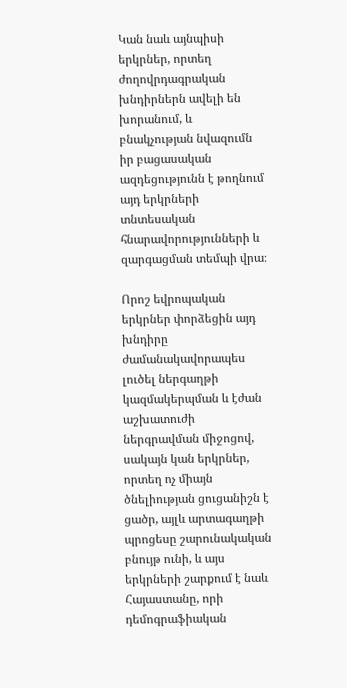Կան նաև այնպիսի երկրներ, որտեղ ժողովրդագրական խնդիրներն ավելի են խորանում, և բնակչության նվազումն իր բացասական ազդեցությունն է թողնում այդ երկրների տնտեսական հնարավորությունների և զարգացման տեմպի վրա։

Որոշ եվրոպական երկրներ փորձեցին այդ խնդիրը ժամանակավորապես լուծել ներգաղթի կազմակերպման և էժան աշխատուժի ներգրավման միջոցով, սակայն կան երկրներ, որտեղ ոչ միայն ծնելիության ցուցանիշն է ցածր, այլև արտագաղթի պրոցեսը շարունակական բնույթ ունի, և այս երկրների շարքում է նաև Հայաստանը, որի դեմոգրաֆիական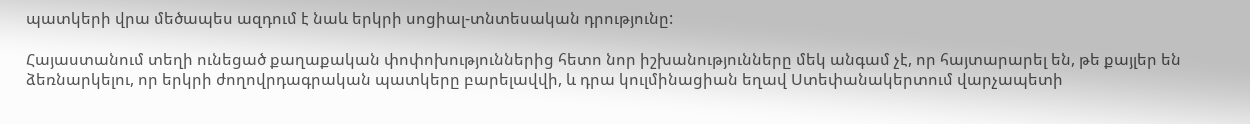պատկերի վրա մեծապես ազդում է նաև երկրի սոցիալ-տնտեսական դրությունը:

Հայաստանում տեղի ունեցած քաղաքական փոփոխություններից հետո նոր իշխանությունները մեկ անգամ չէ, որ հայտարարել են, թե քայլեր են ձեռնարկելու, որ երկրի ժողովրդագրական պատկերը բարելավվի, և դրա կուլմինացիան եղավ Ստեփանակերտում վարչապետի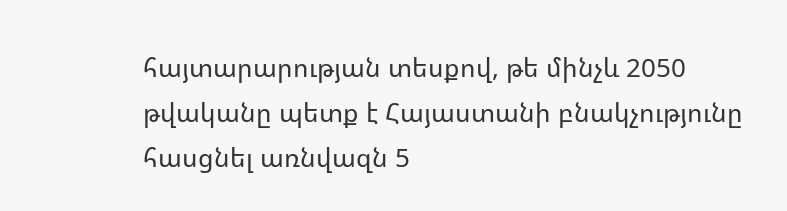հայտարարության տեսքով, թե մինչև 2050 թվականը պետք է Հայաստանի բնակչությունը հասցնել առնվազն 5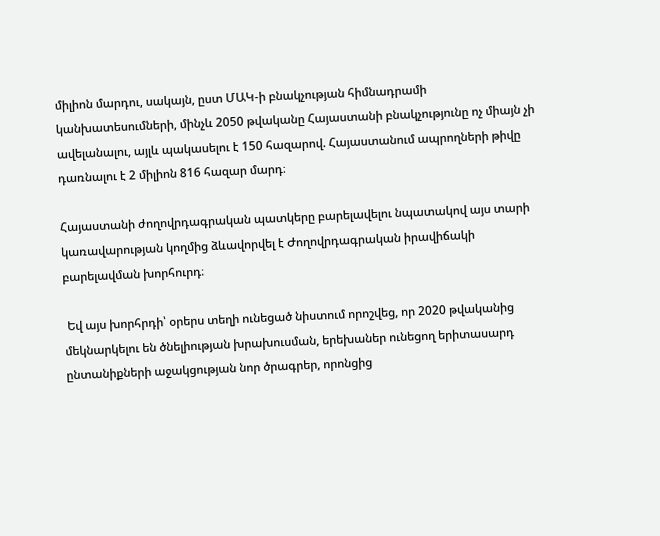միլիոն մարդու, սակայն, ըստ ՄԱԿ-ի բնակչության հիմնադրամի կանխատեսումների, մինչև 2050 թվականը Հայաստանի բնակչությունը ոչ միայն չի ավելանալու, այլև պակասելու է 150 հազարով. Հայաստանում ապրողների թիվը դառնալու է 2 միլիոն 816 հազար մարդ։

Հայաստանի ժողովրդագրական պատկերը բարելավելու նպատակով այս տարի կառավարության կողմից ձևավորվել է Ժողովրդագրական իրավիճակի բարելավման խորհուրդ։

 Եվ այս խորհրդի՝ օրերս տեղի ունեցած նիստում որոշվեց, որ 2020 թվականից մեկնարկելու են ծնելիության խրախուսման, երեխաներ ունեցող երիտասարդ ընտանիքների աջակցության նոր ծրագրեր, որոնցից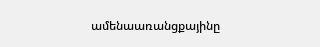ամենաառանցքայինը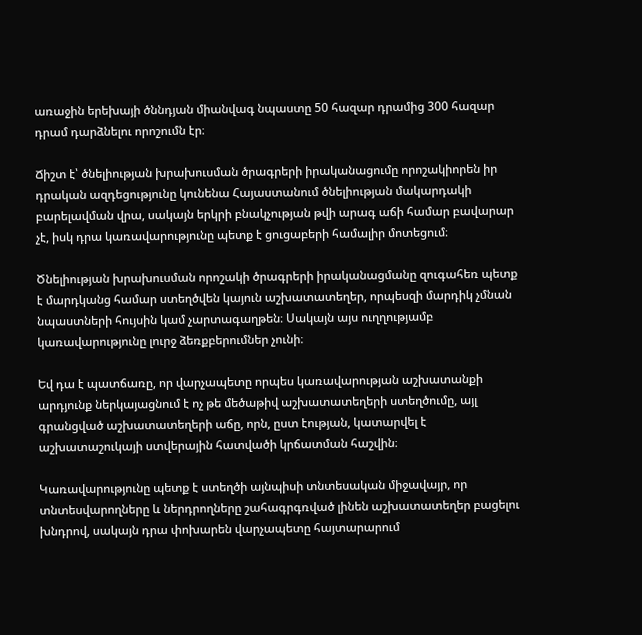առաջին երեխայի ծննդյան միանվագ նպաստը 50 հազար դրամից 300 հազար դրամ դարձնելու որոշումն էր։

Ճիշտ է՝ ծնելիության խրախուսման ծրագրերի իրականացումը որոշակիորեն իր դրական ազդեցությունը կունենա Հայաստանում ծնելիության մակարդակի բարելավման վրա, սակայն երկրի բնակչության թվի արագ աճի համար բավարար չէ, իսկ դրա կառավարությունը պետք է ցուցաբերի համալիր մոտեցում։

Ծնելիության խրախուսման որոշակի ծրագրերի իրականացմանը զուգահեռ պետք է մարդկանց համար ստեղծվեն կայուն աշխատատեղեր, որպեսզի մարդիկ չմնան նպաստների հույսին կամ չարտագաղթեն։ Սակայն այս ուղղությամբ կառավարությունը լուրջ ձեռքբերումներ չունի։

Եվ դա է պատճառը, որ վարչապետը որպես կառավարության աշխատանքի արդյունք ներկայացնում է ոչ թե մեծաթիվ աշխատատեղերի ստեղծումը, այլ գրանցված աշխատատեղերի աճը, որն, ըստ էության, կատարվել է աշխատաշուկայի ստվերային հատվածի կրճատման հաշվին։

Կառավարությունը պետք է ստեղծի այնպիսի տնտեսական միջավայր, որ տնտեսվարողները և ներդրողները շահագրգռված լինեն աշխատատեղեր բացելու խնդրով, սակայն դրա փոխարեն վարչապետը հայտարարում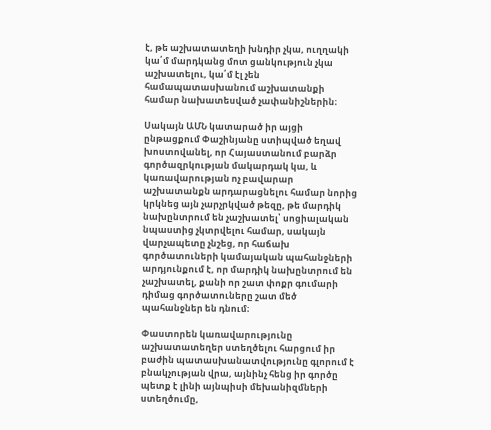է, թե աշխատատեղի խնդիր չկա, ուղղակի կա՛մ մարդկանց մոտ ցանկություն չկա աշխատելու, կա՛մ էլ չեն համապատասխանում աշխատանքի համար նախատեսված չափանիշներին։

Սակայն ԱՄՆ կատարած իր այցի ընթացքում Փաշինյանը ստիպված եղավ խոստովանել, որ Հայաստանում բարձր գործազրկության մակարդակ կա, և կառավարության ոչ բավարար աշխատանքն արդարացնելու համար նորից կրկնեց այն չարչրկված թեզը, թե մարդիկ նախընտրում են չաշխատել՝ սոցիալական նպաստից չկտրվելու համար, սակայն վարչապետը չնշեց, որ հաճախ գործատուների կամայական պահանջների արդյունքում է, որ մարդիկ նախընտրում են չաշխատել, քանի որ շատ փոքր գումարի դիմաց գործատուները շատ մեծ պահանջներ են դնում։

Փաստորեն կառավարությունը աշխատատեղեր ստեղծելու հարցում իր բաժին պատասխանատվությունը գլորում է բնակչության վրա, այնինչ հենց իր գործը պետք է լինի այնպիսի մեխանիզմների ստեղծումը,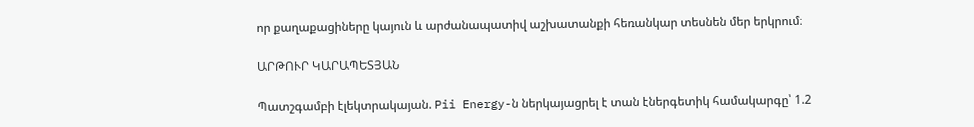որ քաղաքացիները կայուն և արժանապատիվ աշխատանքի հեռանկար տեսնեն մեր երկրում։

ԱՐԹՈՒՐ ԿԱՐԱՊԵՏՅԱՆ

Պատշգամբի էլեկտրակայան. Pii Energy-ն ներկայացրել է տան էներգետիկ համակարգը՝ 1.2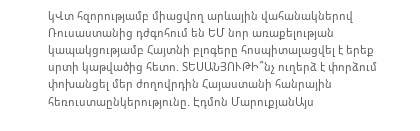կՎտ հզորությամբ միացվող արևային վահանակներով Ռուսաստանից դժգոհում են ԵՄ նոր առաքելության կապակցությամբ Հայտնի բլոգերը հոսպիտալացվել է երեք սրտի կաթվածից հետո. ՏԵՍԱՆՅՈՒԹԻ՞նչ ուղերձ է փորձում փոխանցել մեր ժողովրդին Հայաստանի հանրային հեռուստաընկերությունը. Էդմոն ՄարուքյանԱյս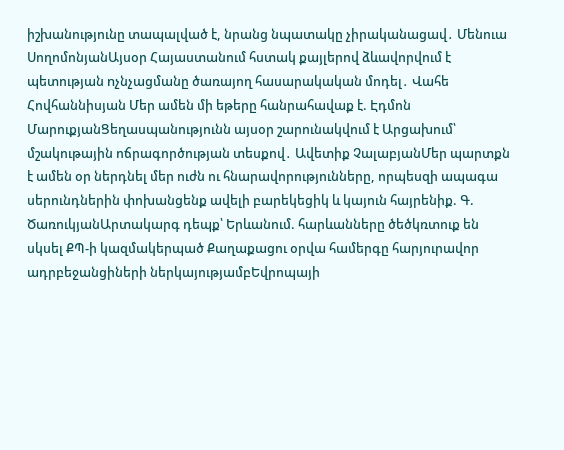իշխանությունը տապալված է, նրանց նպատակը չիրականացավ․ Մենուա ՍողոմոնյանԱյսօր Հայաստանում հստակ քայլերով ձևավորվում է պետության nչնչացմանը ծառայող հասարակական մոդել․ Վահե Հովհաննիսյան Մեր ամեն մի եթերը հանրահավաք է. Էդմոն ՄարուքյանՑեղասպանությունն այսօր շարունակվում է Արցախում՝ մշակութային ոճրագործության տեսքով․ Ավետիք ՉալաբյանՄեր պարտքն է ամեն օր ներդնել մեր ուժն ու հնարավորությունները, որպեսզի ապագա սերունդներին փոխանցենք ավելի բարեկեցիկ և կայուն հայրենիք. Գ. ԾառուկյանԱրտակարգ դեպք՝ Երևանում. հարևանները ծեծկռտուք են սկսել ՔՊ-ի կազմակերպած Քաղաքացու օրվա համերգը հարյուրավոր ադրբեջանցիների ներկայությամբԵվրոպայի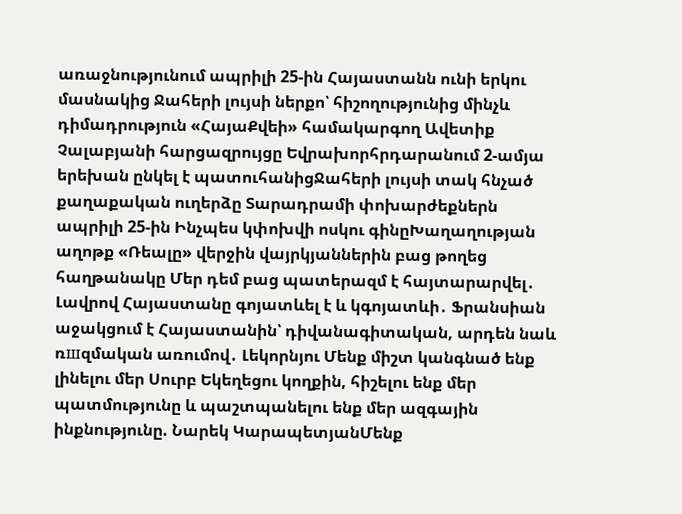առաջնությունում ապրիլի 25-ին Հայաստանն ունի երկու մասնակից Ջահերի լույսի ներքո՝ հիշողությունից մինչև դիմադրություն «ՀայաՔվեի» համակարգող Ավետիք Չալաբյանի հարցազրույցը Եվրախորհրդարանում 2-ամյա երեխան ընկել է պատուհանիցՋահերի լույսի տակ հնչած քաղաքական ուղերձը Տարադրամի փոխարժեքներն ապրիլի 25-ին Ինչպես կփոխվի ոսկու գինըԽաղաղության աղոթք «Ռեալը» վերջին վայրկյաններին բաց թողեց հաղթանակը Մեր դեմ բաց պատերազմ է հայտարարվել․ Լավրով Հայաստանը գոյատևել է և կգոյատևի․ Ֆրանսիան աջակցում է Հայաստանին՝ դիվանագիտական, արդեն նաև ռшզմական առումով․ Լեկորնյու Մենք միշտ կանգնած ենք լինելու մեր Սուրբ Եկեղեցու կողքին, հիշելու ենք մեր պատմությունը և պաշտպանելու ենք մեր ազգային ինքնությունը. Նարեկ ԿարապետյանՄենք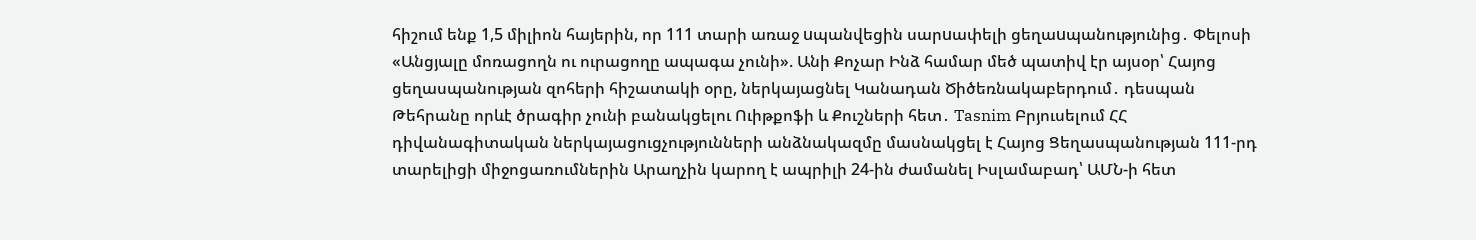հիշում ենք 1,5 միլիոն հայերին, որ 111 տարի առաջ uպանվեցին սարuափելի ցեղաuպանությունից․ Փելոսի «Անցյալը մոռացողն ու ուրացողը ապագա չունի». Անի Քոչար Ինձ համար մեծ պատիվ էր այսօր՝ Հայոց ցեղասպանության զոհերի հիշատակի օրը, ներկայացնել Կանադան Ծիծեռնակաբերդում․ դեսպան Թեհրանը որևէ ծրագիր չունի բանակցելու Ուիթքոֆի և Քուշների հետ․ Tasnim Բրյուսելում ՀՀ դիվանագիտական ներկայացուցչությունների անձնակազմը մասնակցել է Հայոց Ցեղասպանության 111-րդ տարելիցի միջոցառումներին Արաղչին կարող է ապրիլի 24-ին ժամանել Իսլամաբադ՝ ԱՄՆ-ի հետ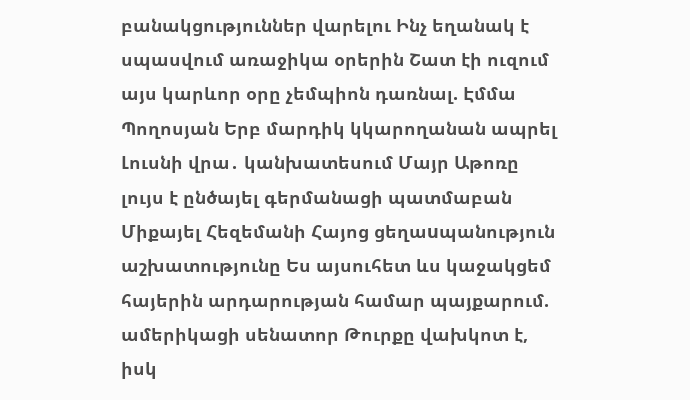բանակցություններ վարելու Ինչ եղանակ է սպասվում առաջիկա օրերին Շատ էի ուզում այս կարևոր օրը չեմպիոն դառնալ. Էմմա Պողոսյան Երբ մարդիկ կկարողանան ապրել Լուսնի վրա․ կանխատեսում Մայր Աթոռը լույս է ընծայել գերմանացի պատմաբան Միքայել Հեզեմանի Հայոց ցեղաuպանություն աշխատությունը Ես այսուհետ ևս կաջակցեմ հայերին արդարության համար պայքարում. ամերիկացի սենատոր Թուրքը վախկոտ է, իսկ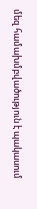մեզ համախմբվածություն է պակասում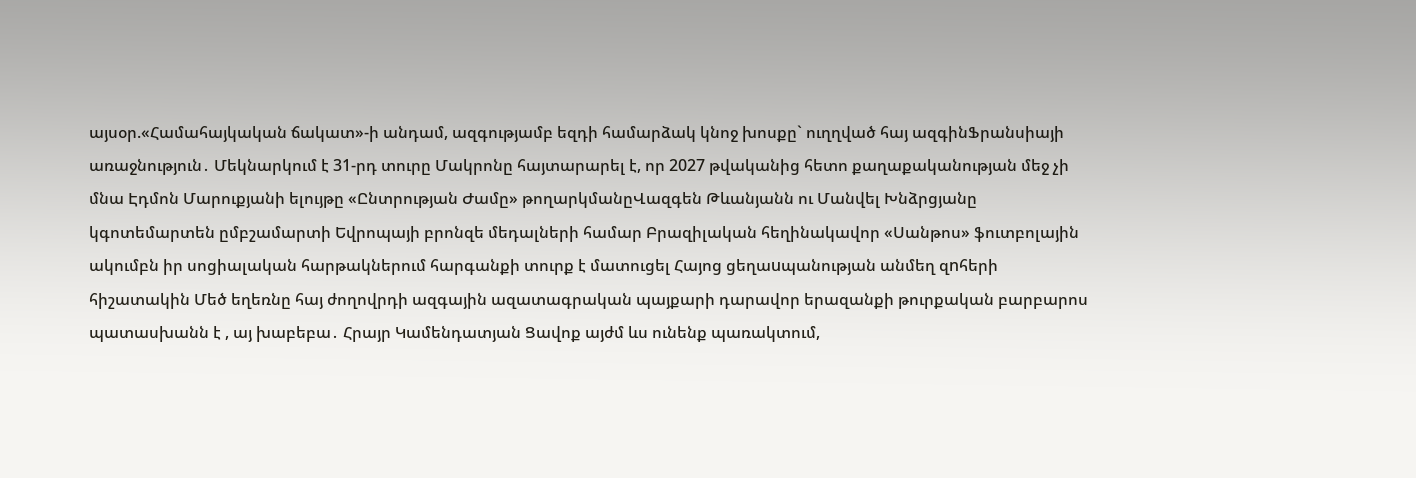այսօր.«Համահայկական ճակատ»-ի անդամ, ազգությամբ եզդի համարձակ կնոջ խոսքը` ուղղված հայ ազգինՖրանսիայի առաջնություն․ Մեկնարկում է 31-րդ տուրը Մակրոնը հայտարարել է, որ 2027 թվականից հետո քաղաքականության մեջ չի մնա Էդմոն Մարուքյանի ելույթը «Ընտրության Ժամը» թողարկմանըՎազգեն Թևանյանն ու Մանվել Խնձրցյանը կգոտեմարտեն ըմբշամարտի Եվրոպայի բրոնզե մեդալների համար Բրազիլական հեղինակավոր «Սանթոս» ֆուտբոլային ակումբն իր սոցիալական հարթակներում հարգանքի տուրք է մատուցել Հայոց ցեղաuպանության անմեղ զnհերի հիշատակին Մեծ եղեռնը հայ ժողովրդի ազգային ազատագրական պայքարի դարավոր երազանքի թուրքական բարբարոս պատասխանն է , այ խաբեբա․ Հրայր Կամենդատյան Ցավոք այժմ ևս ունենք պառակտում,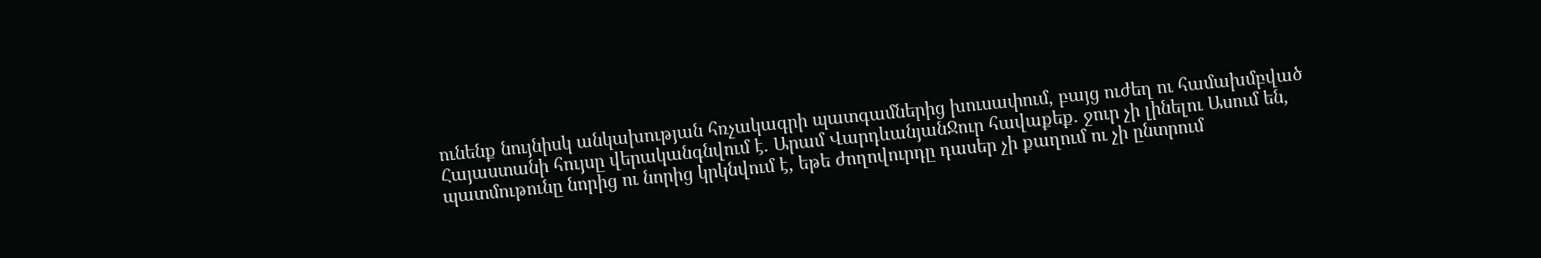ունենք նույնիսկ անկախության հռչակագրի պատգամներից խուսափում, բայց ուժեղ ու համախմբված Հայաստանի հույսը վերականգնվում է. Արամ ՎարդևանյանՋուր հավաքեք. ջուր չի լինելու Ասում են, պատմութունը նորից ու նորից կրկնվում է, եթե ժողովուրդը դասեր չի քաղում ու չի ընտրում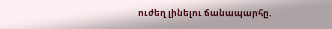ուժեղ լինելու ճանապարհը.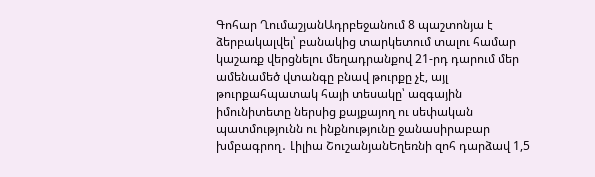Գոհար ՂումաշյանԱդրբեջանում 8 պաշտոնյա է ձերբակալվել՝ բանակից տարկետում տալու համար կաշառք վերցնելու մեղադրանքով 21-րդ դարում մեր ամենամեծ վտանգը բնավ թուրքը չէ, այլ թուրքահպատակ հայի տեսակը՝ ազգային իմունիտետը ներսից քայքայող ու սեփական պատմությունն ու ինքնությունը ջանասիրաբար խմբագրող․ Լիլիա ՇուշանյանԵղեռնի զոհ դարձավ 1,5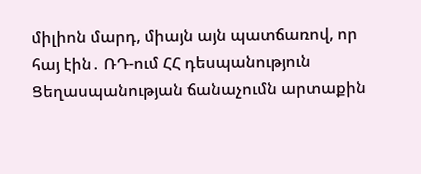միլիոն մարդ, միայն այն պատճառով, որ հայ էին․ ՌԴ-ում ՀՀ դեսպանություն Ցեղասպանության ճանաչումն արտաքին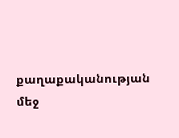քաղաքականության մեջ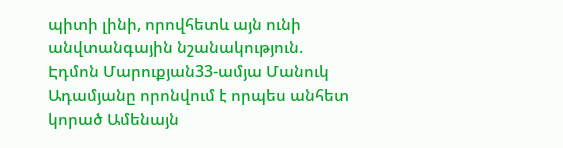պիտի լինի, որովհետև այն ունի անվտանգային նշանակություն. Էդմոն Մարուքյան33-ամյա Մանուկ Ադամյանը որոնվում է որպես անհետ կորած Ամենայն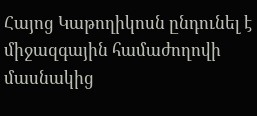Հայոց Կաթողիկոսն ընդունել է միջազգային համաժողովի մասնակից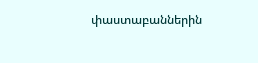փաստաբաններին